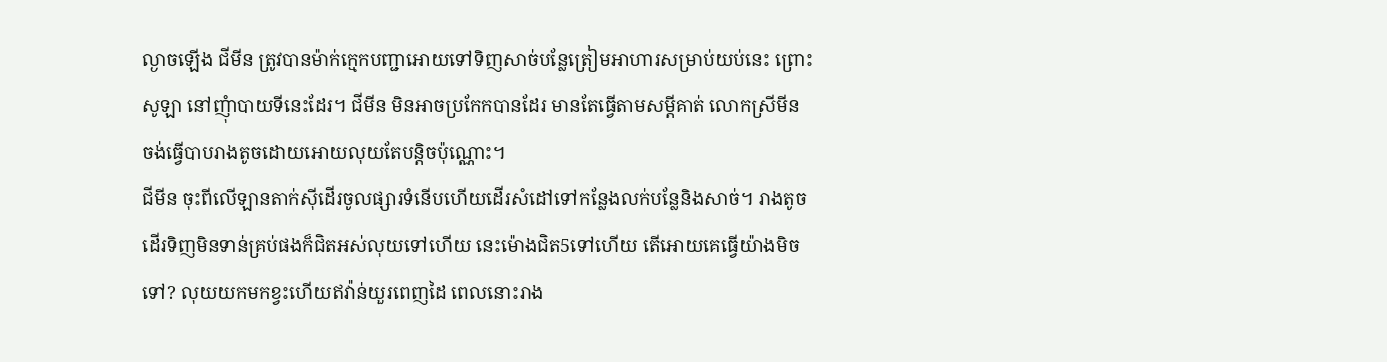ល្ងាចឡើង ជីមីន ត្រូវបានម៉ាក់ក្មេកបញ្ជាអោយទៅទិញសាច់បន្លែត្រៀមអាហារសម្រាប់យប់នេះ ព្រោះ សូឡា នៅញុំាបាយទីនេះដែរ។ ជីមីន មិនអាចប្រកែកបានដែរ មានតែធ្វើតាមសម្ដីគាត់ លោកស្រីមីន ចង់ធ្វើបាបរាងតូចដោយអោយលុយតែបន្ដិចប៉ុណ្ណោះ។
ជីមីន ចុះពីលើឡានតាក់សុីដើរចូលផ្សារទំនើបហើយដើរសំដៅទៅកន្លែងលក់បន្លែនិងសាច់។ រាងតូចដើរទិញមិនទាន់គ្រប់ផងក៏ជិតអស់លុយទៅហើយ នេះម៉ោងជិត5ទៅហើយ តើអោយគេធ្វើយ៉ាងមិចទៅ? លុយយកមកខ្វះហើយឥវ៉ាន់យួរពេញដៃ ពេលនោះរាង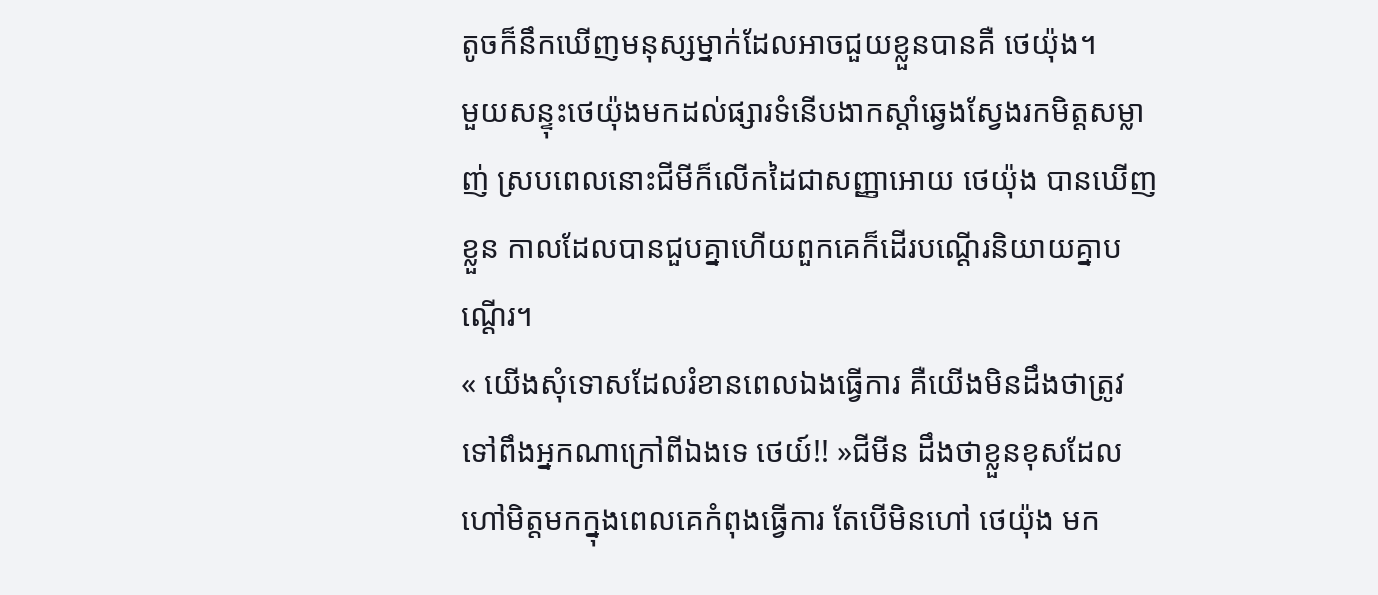តូចក៏នឹកឃើញមនុស្សម្នាក់ដែលអាចជួយខ្លួនបានគឺ ថេយ៉ុង។
មួយសន្ទុះថេយ៉ុងមកដល់ផ្សារទំនើបងាកស្ដាំឆ្វេងស្វែងរកមិត្តសម្លាញ់ ស្របពេលនោះជីមីក៏លើកដៃជាសញ្ញាអោយ ថេយ៉ុង បានឃើញខ្លួន កាលដែលបានជួបគ្នាហើយពួកគេក៏ដើរបណ្ដើរនិយាយគ្នាបណ្ដើរ។
« យើងសុំទោសដែលរំខានពេលឯងធ្វើការ គឺយើងមិនដឹងថាត្រូវទៅពឹងអ្នកណាក្រៅពីឯងទេ ថេយ៍!! »ជីមីន ដឹងថាខ្លួនខុសដែលហៅមិត្តមកក្នុងពេលគេកំពុងធ្វើការ តែបើមិនហៅ ថេយ៉ុង មក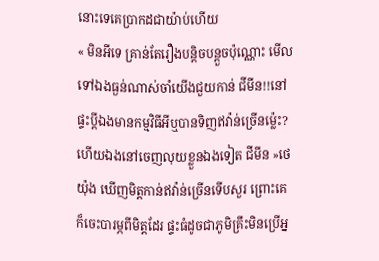នោះទេគេប្រាកដជាយ៉ាប់ហើយ
« មិនអីទេ គ្រាន់តែរឿងបន្ដិចបន្ដួចប៉ុណ្ណោះ មើលទៅឯងធ្ងន់ណាស់ចាំយើងជួយកាន់ ជីមីន!!នៅផ្ទះប្ដីឯងមានកម្មវិធីអីឬបានទិញឥវ៉ាន់ច្រើនម្ល៉េះ? ហើយឯងនៅចេញលុយខ្លួនឯងទៀត ជីមីន »ថេយ៉ុង ឃើញមិត្តកាន់ឥវ៉ាន់ច្រើនទើបសួរ ព្រោះគេក៏ចេះបារម្ភពីមិត្តដែរ ផ្ទះធំដូចជាភូមិគ្រឹះមិនប្រើអ្ន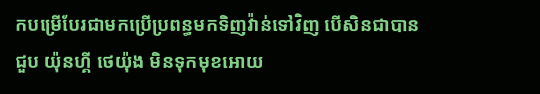កបម្រើបែរជាមកប្រើប្រពន្ធមកទិញវ៉ាន់ទៅវិញ បើសិនជាបានជួប យ៉ុនហ្គី ថេយ៉ុង មិនទុកមុខអោយ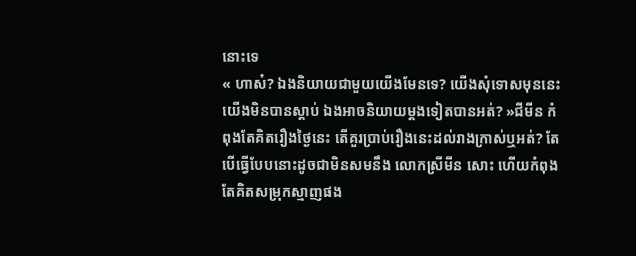នោះទេ
« ហាស៎? ឯងនិយាយជាមួយយើងមែនទេ? យើងសុំទោសមុននេះយើងមិនបានស្ដាប់ ឯងអាចនិយាយម្ដងទៀតបានអត់? »ជីមីន កំពុងតែគិតរឿងថ្ងៃនេះ តើគួរប្រាប់រឿងនេះដល់រាងក្រាស់ឬអត់? តែបើធ្វើបែបនោះដូចជាមិនសមនឹង លោកស្រីមីន សោះ ហើយកំពុងតែគិតសម្រុកស្មាញផង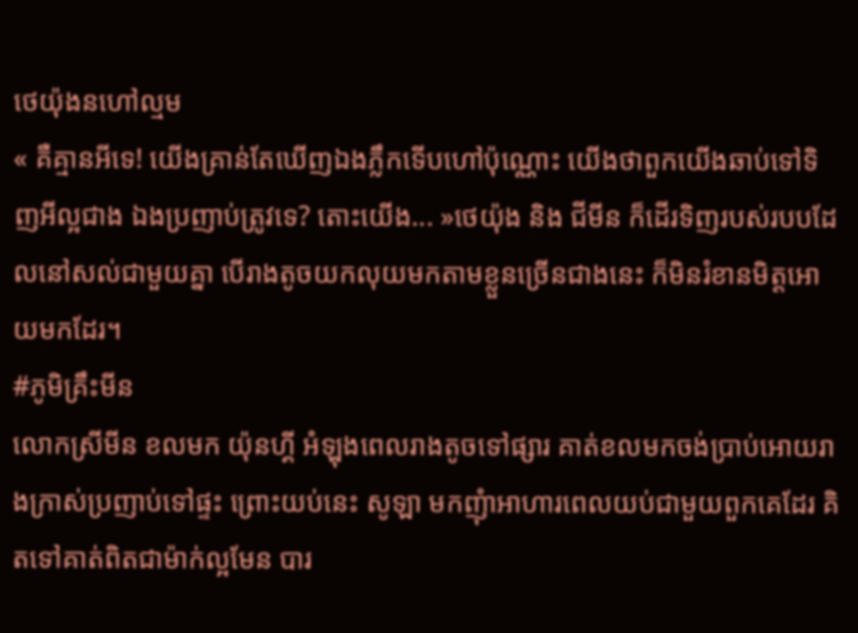ថេយ៉ុងនហៅល្មម
« គឺគ្មានអីទេ! យើងគ្រាន់តែឃើញឯងភ្លឹកទើបហៅប៉ុណ្ណោះ យើងថាពួកយើងឆាប់ទៅទិញអីល្អជាង ឯងប្រញាប់ត្រូវទេ? តោះយើង... »ថេយ៉ុង និង ជីមីន ក៏ដើរទិញរបស់របបដែលនៅសល់ជាមួយគ្នា បើរាងតូចយកលុយមកតាមខ្លួនច្រើនជាងនេះ ក៏មិនរំខានមិត្តអោយមកដែរ។
#ភូមិគ្រឹះមីន
លោកស្រីមីន ខលមក យ៉ុនហ្គី អំឡុងពេលរាងតូចទៅផ្សារ គាត់ខលមកចង់ប្រាប់អោយរាងក្រាស់ប្រញាប់ទៅផ្ទះ ព្រោះយប់នេះ សូឡា មកញុំាអាហារពេលយប់ជាមួយពួកគេដែរ គិតទៅគាត់ពិតជាម៉ាក់ល្អមែន បារ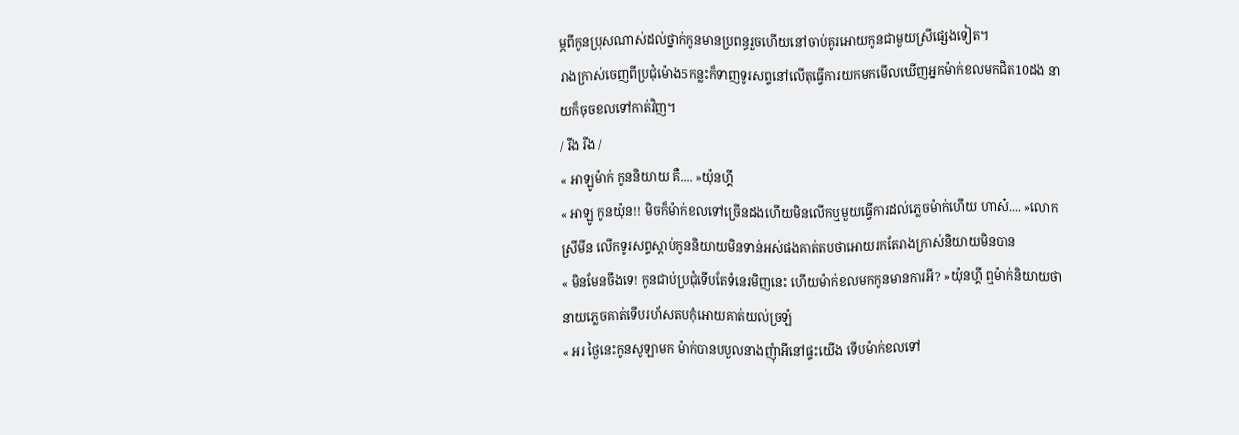ម្ភពីកូនប្រុសណាស់ដល់ថ្នាក់កូនមានប្រពន្ធរួចហើយនៅចាប់គូរអោយកូនជាមួយស្រីផ្សេងទៀត។
រាងក្រាស់ចេញពីប្រជុំម៉ោង5កន្លះក៏ទាញទូរសព្ទនៅលើតុធ្វើការយកមកមើលឃើញអ្នកម៉ាក់ខលមកជិត10ដង នាយក៏ចុចខលទៅកាត់វិញ។
/ រីង រីង /
« អាឡូម៉ាក់ កូននិយាយ គឺ.... »យ៉ុនហ្គី
« អាឡូ កូនយ៉ុន!! មិចក៏ម៉ាក់ខលទៅច្រើនដងហើយមិនលើកឬមួយធ្វើការដល់ភ្លេចម៉ាក់ហើយ ហាស៎.... »លោកស្រីមីន លើកទូរសព្ទស្ដាប់កូននិយាយមិនទាន់អស់ផងគាត់តបថាអោយរកតែរាងក្រាស់និយាយមិនបាន
« មិនមែនចឹងទេ! កូនជាប់ប្រជុំទើបតែទំនេរមិញនេះ ហើយម៉ាក់ខលមកកូនមានការអី? »យ៉ុនហ្គី ឮម៉ាក់និយាយថានាយភ្លេចគាត់ទើបរហ័សតបកុំអោយគាត់យល់ច្រឡំ
« អរ ថ្ងៃនេះកូនសូឡាមក ម៉ាក់បានបបួលនាងញុំាអីនៅផ្ទះយើង ទើបម៉ាក់ខលទៅ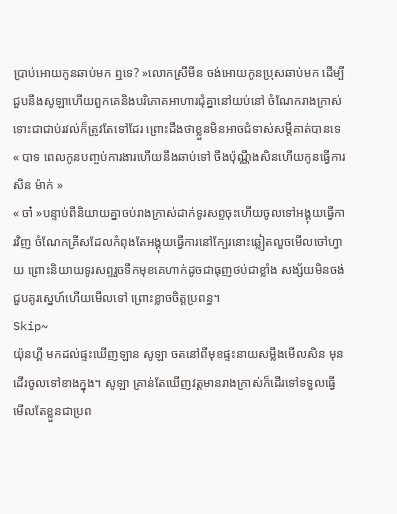ប្រាប់អោយកូនឆាប់មក ឮទេ? »លោកស្រីមីន ចង់អោយកូនប្រុសឆាប់មក ដើម្បីជួបនឹងសូឡាហើយពួកគេនិងបរិភោគអាហារជុំគ្នានៅយប់នៅ ចំណែករាងក្រាស់ទោះជាជាប់រវល់ក៏ត្រូវតែទៅដែរ ព្រោះដឹងថាខ្លួនមិនអាចជំទាស់សម្ដីគាត់បានទេ
« បាទ ពេលកូនបញ្ចប់ការងារហើយនឹងឆាប់ទៅ ចឹងប៉ុណ្ណឹងសិនហើយកូនធ្វើការសិន ម៉ាក់ »
« ចា៎ »បន្ទាប់ពីនិយាយគ្នាចប់រាងក្រាស់ដាក់ទូរសព្ទចុះហើយចូលទៅអង្គុយធ្វើការវិញ ចំណែកគ្រីសដែលកំពុងតែអង្គុយធ្វើការនៅក្បែរនោះឆ្លៀតលួចមើលចៅហ្វាយ ព្រោះនិយាយទូរសព្ទរួចទឹកមុខគេហាក់ដូចជាធុញថប់ជាខ្លាំង សង្ស័យមិនចង់ជួបគូរស្នេហ៍ហើយមើលទៅ ព្រោះខ្លាចចិត្តប្រពន្ធ។
Skip~
យ៉ុនហ្គី មកដល់ផ្ទះឃើញឡាន សូឡា ចតនៅពីមុខផ្ទះនាយសម្លឹងមើលសិន មុនដើរចូលទៅខាងក្នុង។ សូឡា គ្រាន់តែឃើញវត្តមានរាងក្រាស់ក៏ដើរទៅទទួលធ្វើមើលតែខ្លួនជាប្រព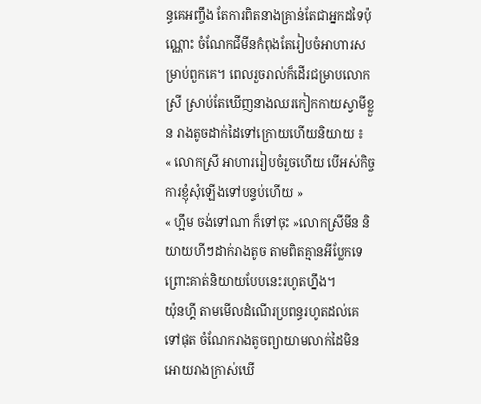ន្ធគេអញ្ចឹង តែការពិតនាងគ្រាន់តែជាអ្នកដទៃប៉ុណ្ណោះ ចំណែកជីមីនកំពុងតែរៀបចំអាហារសម្រាប់ពួកគេ។ ពេលរួចរាល់ក៏ដើរជម្រាបលោកស្រី ស្រាប់តែឃើញនាងឈរកៀកកាយស្វាមីខ្លួន រាងតូចដាក់ដៃទៅក្រោយហើយនិយាយ ៖
« លោកស្រី អាហាររៀបចំរួចហើយ បើអស់កិច្ចការខ្ញុំសុំឡើងទៅបន្ទប់ហើយ »
« ហ្អឹម ចង់ទៅណា ក៏ទៅចុះ »លោកស្រីមីន និយាយហីៗដាក់រាងតូច តាមពិតគ្មានអីប្លែកទេព្រោះគាត់និយាយបែបនេះរហូតហ្នឹង។
យ៉ុនហ្គី តាមមើលដំណើរប្រពន្ធរហូតដល់គេទៅផុត ចំណែករាងតូចព្យាយាមលាក់ដៃមិនអោយរាងក្រាស់ឃើ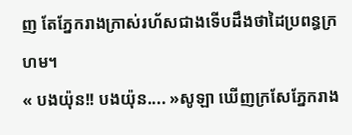ញ តែភ្នែករាងក្រាស់រហ័សជាងទើបដឹងថាដៃប្រពន្ធក្រហម។
« បងយ៉ុន!! បងយ៉ុន.... »សូឡា ឃើញក្រសែភ្នែករាង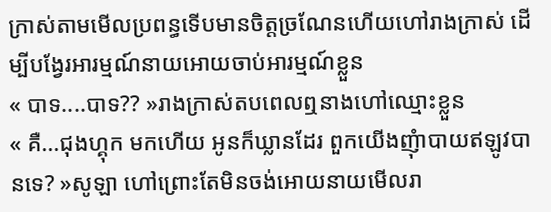ក្រាស់តាមមើលប្រពន្ធទើបមានចិត្តច្រណែនហើយហៅរាងក្រាស់ ដើម្បីបង្វែរអារម្មណ៍នាយអោយចាប់អារម្មណ៍ខ្លួន
« បាទ....បាទ?? »រាងក្រាស់តបពេលឮនាងហៅឈ្មោះខ្លួន
« គឺ...ជុងហ្គុក មកហើយ អូនក៏ឃ្លានដែរ ពួកយើងញុំាបាយឥឡូវបានទេ? »សូឡា ហៅព្រោះតែមិនចង់អោយនាយមើលរា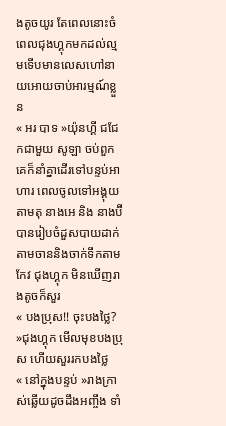ងតូចយូរ តែពេលនោះចំពេលជុងហ្គុកមកដល់ល្មមទើបមានលេសហៅនាយអោយចាប់អារម្មណ៍ខ្លួន
« អរ បាទ »យ៉ុនហ្គី ជជែកជាមួយ សូឡា ចប់ពួកគេក៏នាំគ្នាដើរទៅបន្ទប់អាហារ ពេលចូលទៅអង្គុយតាមតុ នាងអេ និង នាងប៊ី បានរៀបចំដួសបាយដាក់តាមចាននិងចាក់ទឹកតាមកែវ ជុងហ្គុក មិនឃើញរាងតូចក៏សួរ
« បងប្រុស!! ចុះបងថ្លៃ? »ជុងហ្គុក មើលមុខបងប្រុស ហើយសួររកបងថ្លៃ
« នៅក្នុងបន្ទប់ »រាងក្រាស់ឆ្លើយដូចដឹងអញ្ចឹង ទាំ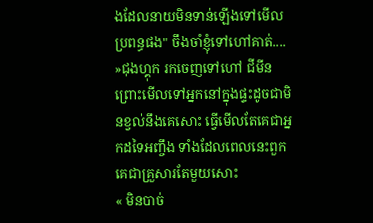ងដែលនាយមិនទាន់ឡើងទៅមើលប្រពន្ធផង" ចឹងចាំខ្ញុំទៅហៅគាត់.... »ជុងហ្គុក រកចេញទៅហៅ ជីមីន ព្រោះមើលទៅអ្នកនៅក្នុងផ្ទះដូចជាមិនខ្វល់នឹងគេសោះ ធ្វើមើលតែគេជាអ្នកដទៃអញ្ចឹង ទាំងដែលពេលនេះពួកគេជាគ្រួសារតែមួយសោះ
« មិនបាច់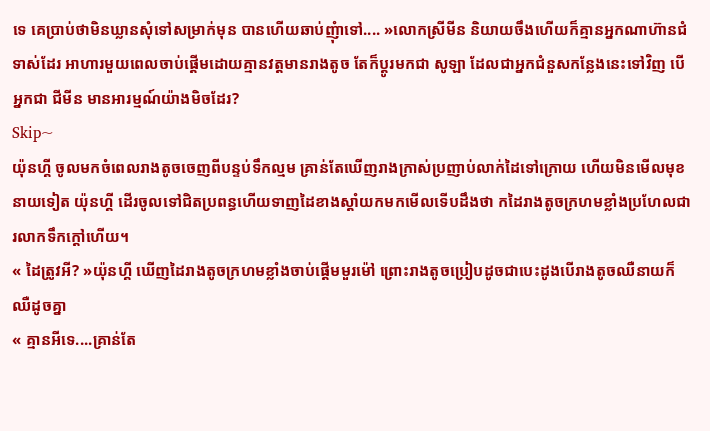ទេ គេប្រាប់ថាមិនឃ្លានសុំទៅសម្រាក់មុន បានហើយឆាប់ញុំាទៅ.... »លោកស្រីមីន និយាយចឹងហើយក៏គ្មានអ្នកណាហ៊ានជំទាស់ដែរ អាហារមួយពេលចាប់ផ្ដើមដោយគ្មានវត្តមានរាងតូច តែក៏ប្ដូរមកជា សូឡា ដែលជាអ្នកជំនួសកន្លែងនេះទៅវិញ បើអ្នកជា ជីមីន មានអារម្មណ៍យ៉ាងមិចដែរ?
Skip~
យ៉ុនហ្គី ចូលមកចំពេលរាងតូចចេញពីបន្ទប់ទឹកល្មម គ្រាន់តែឃើញរាងក្រាស់ប្រញាប់លាក់ដៃទៅក្រោយ ហើយមិនមើលមុខនាយទៀត យ៉ុនហ្គី ដើរចូលទៅជិតប្រពន្ធហើយទាញដៃខាងស្ដាំយកមកមើលទើបដឹងថា កដៃរាងតូចក្រហមខ្លាំងប្រហែលជារលាកទឹកក្ដៅហើយ។
« ដៃត្រូវអី? »យ៉ុនហ្គី ឃើញដៃរាងតូចក្រហមខ្លាំងចាប់ផ្ដើមមួរម៉ៅ ព្រោះរាងតូចប្រៀបដូចជាបេះដូងបើរាងតូចឈឺនាយក៏ឈឺដូចគ្នា
« គ្មានអីទេ....គ្រាន់តែ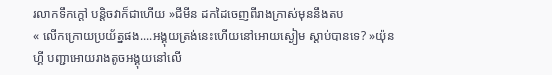រលាកទឹកក្ដៅ បន្ដិចវាក៏ជាហើយ »ជីមីន ដកដៃចេញពីរាងក្រាស់មុននឹងតប
« លើកក្រោយប្រយ័ត្នផង....អង្គុយត្រង់នេះហើយនៅអោយស្ងៀម ស្ដាប់បានទេ? »យ៉ុនហ្គី បញ្ជាអោយរាងតូចអង្គុយនៅលើ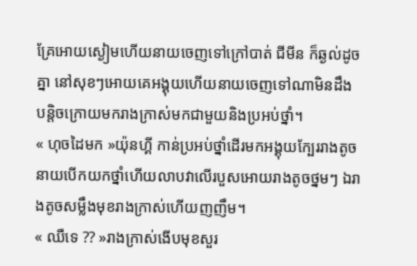គ្រែអោយស្ងៀមហើយនាយចេញទៅក្រៅបាត់ ជីមីន ក៏ឆ្ងល់ដូចគ្នា នៅសុខៗអោយគេអង្គុយហើយនាយចេញទៅណាមិនដឹង បន្ដិចក្រោយមករាងក្រាស់មកជាមួយនិងប្រអប់ថ្នាំ។
« ហុចដៃមក »យ៉ុនហ្គី កាន់ប្រអប់ថ្នាំដើរមកអង្គុយក្បែររាងតូច នាយបើកយកថ្នាំហើយលាបវាលើរបួសអោយរាងតូចថ្នមៗ ឯរាងតូចសម្លឹងមុខរាងក្រាស់ហើយញញឹម។
« ឈឺទេ ?? »រាងក្រាស់ងើបមុខសួរ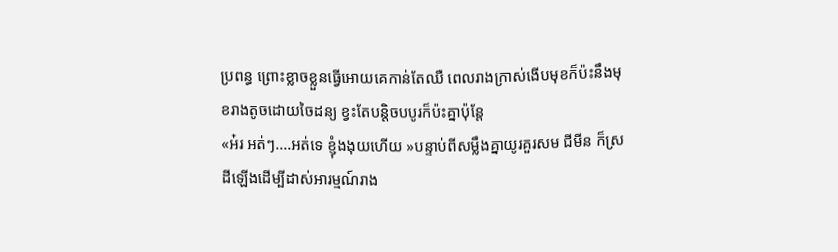ប្រពន្ធ ព្រោះខ្លាចខ្លួនធ្វើអោយគេកាន់តែឈឺ ពេលរាងក្រាស់ងើបមុខក៏ប៉ះនឹងមុខរាងតូចដោយចៃដន្យ ខ្វះតែបន្ដិចបបូរក៏ប៉ះគ្នាប៉ុន្ដែ
«អ៎រ អត់ៗ....អត់ទេ ខ្ញុំងងុយហើយ »បន្ទាប់ពីសម្លឹងគ្នាយូរគួរសម ជីមីន ក៏ស្រដីឡើងដើម្បីដាស់អារម្មណ៍រាង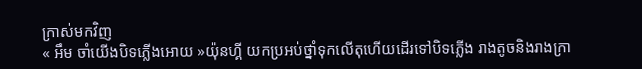ក្រាស់មកវិញ
« អឹម ចាំយើងបិទភ្លើងអោយ »យ៉ុនហ្គី យកប្រអប់ថ្នាំទុកលើតុហើយដើរទៅបិទភ្លើង រាងតូចនិងរាងក្រា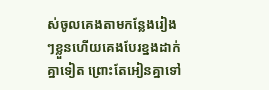ស់ចូលគេងតាមកន្លែងរៀងៗខ្លួនហើយគេងបែរខ្នងដាក់គ្នាទៀត ព្រោះតែអៀនគ្នាទៅ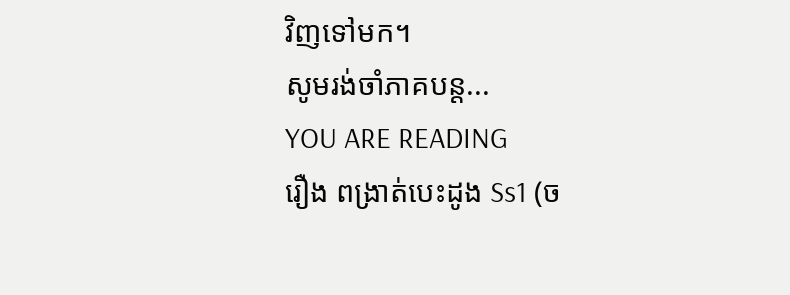វិញទៅមក។
សូមរង់ចាំភាគបន្ដ...
YOU ARE READING
រឿង ពង្រាត់បេះដូង Ss1 (ច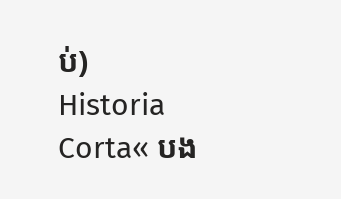ប់)
Historia Corta« បង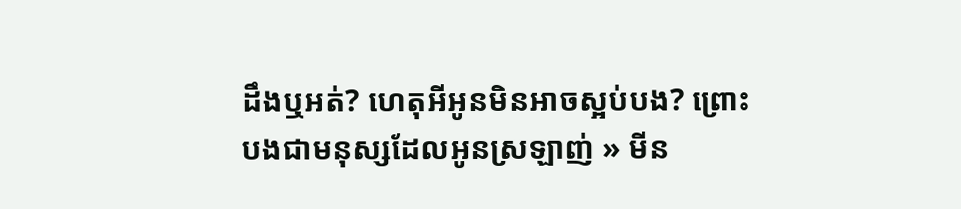ដឹងឬអត់? ហេតុអីអូនមិនអាចស្អប់បង? ព្រោះបងជាមនុស្សដែលអូនស្រឡាញ់ » មីន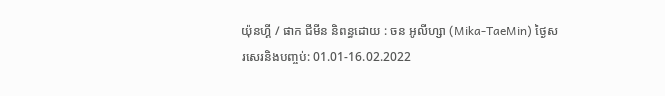យ៉ុនហ្គី / ផាក ជីមីន និពន្ធដោយ : ចន អូលីហ្សា (Mika-TaeMin) ថ្ងៃសរសេរនិងបញ្ចប់: 01.01-16.02.2022